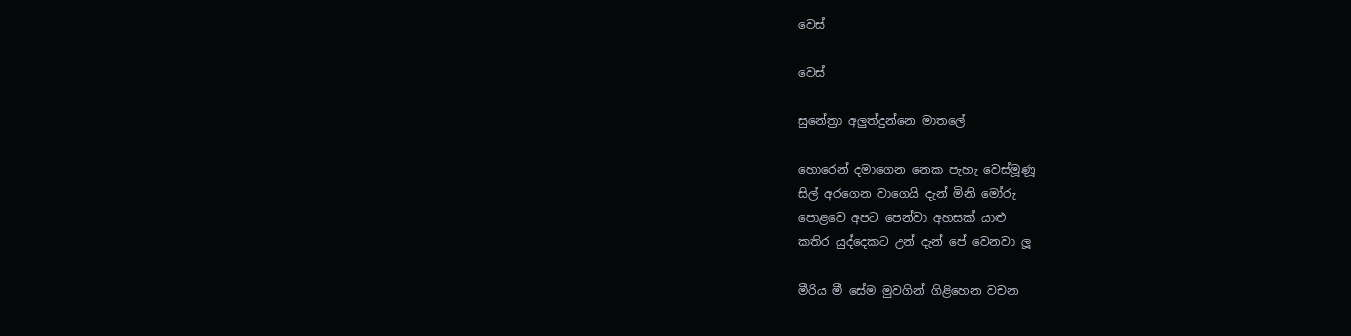වෙස්

වෙස්

සුනේත්‍රා අලුත්දුන්නෙ මාතලේ

හොරෙන් දමාගෙන නෙක පැහැ වෙස්මූණූ
සිල් අරගෙන වාගෙයි දැන් මිනි මෝරු
පොළවෙ අපට පෙන්වා අහසක් යාළු
කතිර යුද්දෙකට උන් දැන් පේ වෙනවා ලූ

මීරිය මී සේම මුවගින් ගිළිහෙන වචන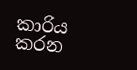කාරිය කරන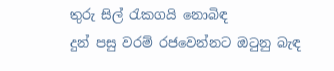තුරු සිල් රැකගයි නොබිඳ
දුන් පසු වරම් රජවෙන්නට ඔටුනු බැඳ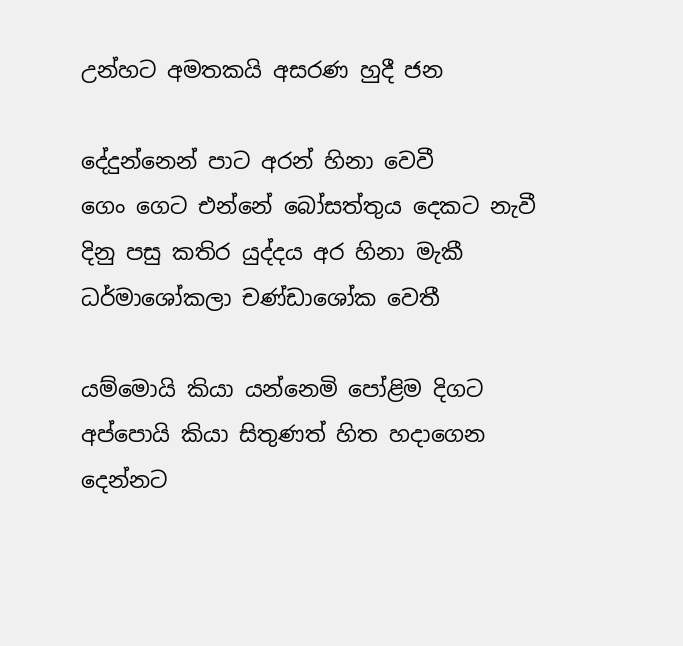උන්හට අමතකයි අසරණ හුදී ජන

දේදුන්නෙන් පාට අරන් හිනා වෙවී
ගෙං ගෙට එන්නේ බෝසත්තුය දෙකට නැවී
දිනු පසු කතිර යුද්දය අර හිනා මැකී
ධර්මාශෝකලා චණ්ඩාශෝක වෙතී

යම්මොයි කියා යන්නෙමි පෝළිම දිගට
අප්පොයි කියා සිතුණත් හිත හදාගෙන
දෙන්නට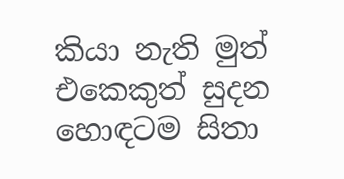කියා නැති මුත් එකෙකුත් සුදන
හොඳටම සිතා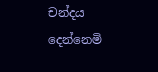චන්දය දෙන්නෙමි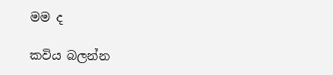මම ද

කවිය බලන්න